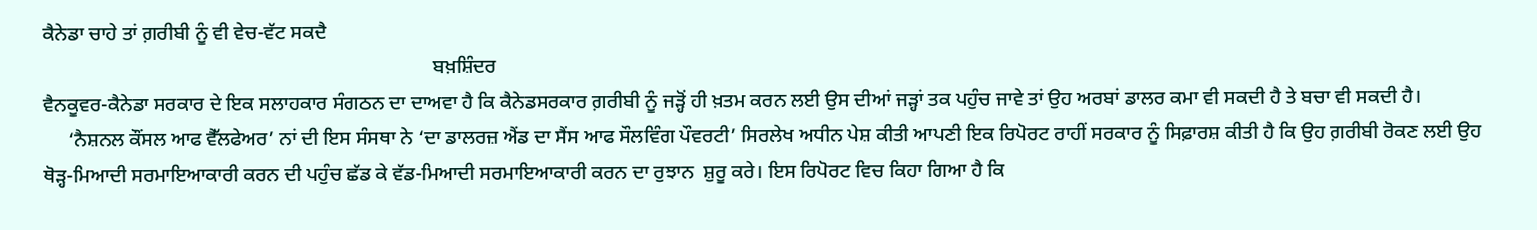ਕੈਨੇਡਾ ਚਾਹੇ ਤਾਂ ਗ਼ਰੀਬੀ ਨੂੰ ਵੀ ਵੇਚ-ਵੱਟ ਸਕਦੈ
                                                                               ਬਖ਼ਸ਼ਿੰਦਰ
ਵੈਨਕੂਵਰ-ਕੈਨੇਡਾ ਸਰਕਾਰ ਦੇ ਇਕ ਸਲਾਹਕਾਰ ਸੰਗਠਨ ਦਾ ਦਾਅਵਾ ਹੈ ਕਿ ਕੈਨੇਡਸਰਕਾਰ ਗ਼ਰੀਬੀ ਨੂੰ ਜੜ੍ਹੋਂ ਹੀ ਖ਼ਤਮ ਕਰਨ ਲਈ ਉਸ ਦੀਆਂ ਜੜ੍ਹਾਂ ਤਕ ਪਹੁੰਚ ਜਾਵੇ ਤਾਂ ਉਹ ਅਰਬਾਂ ਡਾਲਰ ਕਮਾ ਵੀ ਸਕਦੀ ਹੈ ਤੇ ਬਚਾ ਵੀ ਸਕਦੀ ਹੈ।
     ‘ਨੈਸ਼ਨਲ ਕੌਂਸਲ ਆਫ ਵੈੱਲਫੇਅਰ’ ਨਾਂ ਦੀ ਇਸ ਸੰਸਥਾ ਨੇ ‘ਦਾ ਡਾਲਰਜ਼ ਐਂਡ ਦਾ ਸੈਂਸ ਆਫ ਸੌਲਵਿੰਗ ਪੌਵਰਟੀ’ ਸਿਰਲੇਖ ਅਧੀਨ ਪੇਸ਼ ਕੀਤੀ ਆਪਣੀ ਇਕ ਰਿਪੋਰਟ ਰਾਹੀਂ ਸਰਕਾਰ ਨੂੰ ਸਿਫ਼ਾਰਸ਼ ਕੀਤੀ ਹੈ ਕਿ ਉਹ ਗ਼ਰੀਬੀ ਰੋਕਣ ਲਈ ਉਹ ਥੋੜ੍ਹ-ਮਿਆਦੀ ਸਰਮਾਇਆਕਾਰੀ ਕਰਨ ਦੀ ਪਹੁੰਚ ਛੱਡ ਕੇ ਵੱਡ-ਮਿਆਦੀ ਸਰਮਾਇਆਕਾਰੀ ਕਰਨ ਦਾ ਰੁਝਾਨ  ਸ਼ੁਰੂ ਕਰੇ। ਇਸ ਰਿਪੋਰਟ ਵਿਚ ਕਿਹਾ ਗਿਆ ਹੈ ਕਿ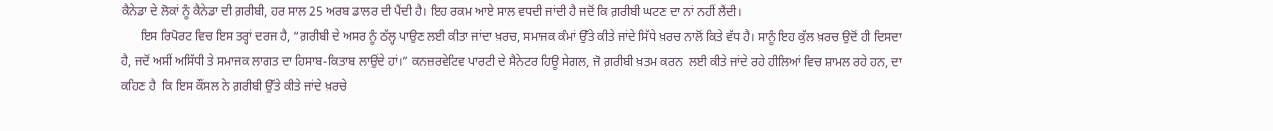ਕੈਨੇਡਾ ਦੇ ਲੋਕਾਂ ਨੂੰ ਕੈਨੇਡਾ ਦੀ ਗ਼ਰੀਬੀ, ਹਰ ਸਾਲ 25 ਅਰਬ ਡਾਲਰ ਦੀ ਪੈਂਦੀ ਹੈ। ਇਹ ਰਕਮ ਆਏ ਸਾਲ ਵਧਦੀ ਜਾਂਦੀ ਹੈ ਜਦੋਂ ਕਿ ਗ਼ਰੀਬੀ ਘਟਣ ਦਾ ਨਾਂ ਨਹੀਂ ਲੈਂਦੀ।
      ਇਸ ਰਿਪੋਰਟ ਵਿਚ ਇਸ ਤਰ੍ਹਾਂ ਦਰਜ ਹੈ, “ਗ਼ਰੀਬੀ ਦੇ ਅਸਰ ਨੂੰ ਠੱਲ੍ਹ ਪਾਉਣ ਲਈ ਕੀਤਾ ਜਾਂਦਾ ਖ਼ਰਚ, ਸਮਾਜਕ ਕੰਮਾਂ ਉੱਤੇ ਕੀਤੇ ਜਾਂਦੇ ਸਿੱਧੇ ਖ਼ਰਚ ਨਾਲੋਂ ਕਿਤੇ ਵੱਧ ਹੈ। ਸਾਨੂੰ ਇਹ ਕੁੱਲ ਖ਼ਰਚ ਉਦੋਂ ਹੀ ਦਿਸਦਾ ਹੈ, ਜਦੋਂ ਅਸੀਂ ਅਸਿੱਧੀ ਤੇ ਸਮਾਜਕ ਲਾਗਤ ਦਾ ਹਿਸਾਬ-ਕਿਤਾਬ ਲਾਉਂਦੇ ਹਾਂ।” ਕਨਜ਼ਰਵੇਟਿਵ ਪਾਰਟੀ ਦੇ ਸੈਨੇਟਰ ਹਿਊ ਸੇਗਲ, ਜੋ ਗ਼ਰੀਬੀ ਖ਼ਤਮ ਕਰਨ  ਲਈ ਕੀਤੇ ਜਾਂਦੇ ਰਹੇ ਹੀਲਿਆਂ ਵਿਚ ਸ਼ਾਮਲ ਰਹੇ ਹਨ, ਦਾ ਕਹਿਣ ਹੈ  ਕਿ ਇਸ ਕੌਂਸਲ ਨੇ ਗ਼ਰੀਬੀ ਉੱਤੇ ਕੀਤੇ ਜਾਂਦੇ ਖ਼ਰਚੇ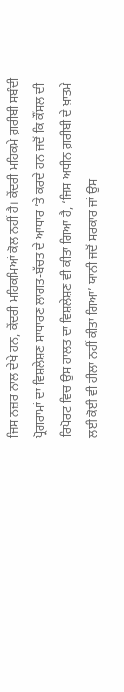ਜਿਸ ਨਜ਼ਰ ਨਾਲ ਦੇਖੇ ਹਨ, ਕੇਂਦਰੀ ਮਹਿਕਮਿਆਂ ਕੋਲ ਨਹੀਂ ਹੈ। ਕੇਂਦਰੀ ਮਹਿਕਮੇ ਗ਼ਰੀਬੀ ਸਬੰਦੀ ਪ੍ਰੋਗਰਾਮਾਂ ਦਾ ਵਿਸ਼ਲੇਸ਼ਣ ਸਾਧਾਰਣ ਲਾਗਤ-ਬੱਚਤ ਦੇ ਆਧਾਰ ’ਤੇ ਕਰਦੇ ਹਨ ਜਦੋਂ ਕਿ ਕੌਂਸਲ ਦੀ ਰਿਪੋਰਟ ਵਿਚ ਉਸ ਹਾਲਤ ਦਾ ਵਿਸ਼ਲੇਸ਼ਣ ਵੀ ਕੀਤਾ ਗਿਆ ਹੈ, ‘ਜਿਸ ਅਧੀਨ ਗ਼ਰੀਬੀ ਦੇ ਖ਼ਾਤਮੇ ਲਈ ਕੋਈ ਵੀ ਹੀਲਾ ਨਹੀਂ ਕੀਤਾ ਗਿਆ’ ਯਾਨੀ ਜਦੋਂ ਸਰਕਾਰ ਜਾਂ ਉਸ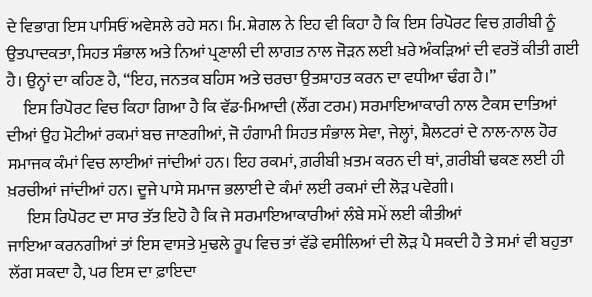ਦੇ ਵਿਭਾਗ ਇਸ ਪਾਸਿਓਂ ਅਵੇਸਲੇ ਰਹੇ ਸਨ। ਮਿ. ਸ਼ੇਗਲ ਨੇ ਇਹ ਵੀ ਕਿਹਾ ਹੈ ਕਿ ਇਸ ਰਿਪੋਰਟ ਵਿਚ ਗ਼ਰੀਬੀ ਨੂੰ ਉਤਪਾਦਕਤਾ, ਸਿਹਤ ਸੰਭਾਲ ਅਤੇ ਨਿਆਂ ਪ੍ਰਣਾਲੀ ਦੀ ਲਾਗਤ ਨਾਲ ਜੋੜਨ ਲਈ ਖ਼ਰੇ ਅੰਕੜਿਆਂ ਦੀ ਵਰਤੋਂ ਕੀਤੀ ਗਈ ਹੈ। ਉਨ੍ਹਾਂ ਦਾ ਕਹਿਣ ਹੈ, “ਇਹ, ਜਨਤਕ ਬਹਿਸ ਅਤੇ ਚਰਚਾ ਉਤਸ਼ਾਹਤ ਕਰਨ ਦਾ ਵਧੀਆ ਢੰਗ ਹੈ।”
     ਇਸ ਰਿਪੋਰਟ ਵਿਚ ਕਿਹਾ ਗਿਆ ਹੈ ਕਿ ਵੱਡ-ਮਿਆਦੀ (ਲੌਂਗ ਟਰਮ) ਸਰਮਾਇਆਕਾਰੀ ਨਾਲ ਟੈਕਸ ਦਾਤਿਆਂ ਦੀਆਂ ਉਹ ਮੋਟੀਆਂ ਰਕਮਾਂ ਬਚ ਜਾਣਗੀਆਂ, ਜੋ ਹੰਗਾਮੀ ਸਿਹਤ ਸੰਭਾਲ ਸੇਵਾ, ਜੇਲ੍ਹਾਂ, ਸ਼ੈਲਟਰਾਂ ਦੇ ਨਾਲ-ਨਾਲ ਹੋਰ ਸਮਾਜਕ ਕੰਮਾਂ ਵਿਚ ਲਾਈਆਂ ਜਾਂਦੀਆਂ ਹਨ। ਇਹ ਰਕਮਾਂ, ਗ਼ਰੀਬੀ ਖ਼ਤਮ ਕਰਨ ਦੀ ਥਾਂ, ਗ਼ਰੀਬੀ ਢਕਣ ਲਈ ਹੀ ਖ਼ਰਚੀਆਂ ਜਾਂਦੀਆਂ ਹਨ। ਦੂਜੇ ਪਾਸੇ ਸਮਾਜ ਭਲਾਈ ਦੇ ਕੰਮਾਂ ਲਈ ਰਕਮਾਂ ਦੀ ਲੋੜ ਪਵੇਗੀ।
      ਇਸ ਰਿਪੋਰਟ ਦਾ ਸਾਰ ਤੱਤ ਇਹੋ ਹੈ ਕਿ ਜੇ ਸਰਮਾਇਆਕਾਰੀਆਂ ਲੰਬੇ ਸਮੇਂ ਲਈ ਕੀਤੀਆਂ
ਜਾਇਆ ਕਰਨਗੀਆਂ ਤਾਂ ਇਸ ਵਾਸਤੇ ਮੁਢਲੇ ਰੂਪ ਵਿਚ ਤਾਂ ਵੱਡੇ ਵਸੀਲਿਆਂ ਦੀ ਲੋੜ ਪੈ ਸਕਦੀ ਹੈ ਤੇ ਸਮਾਂ ਵੀ ਬਹੁਤਾ ਲੱਗ ਸਕਦਾ ਹੈ, ਪਰ ਇਸ ਦਾ ਫ਼ਾਇਦਾ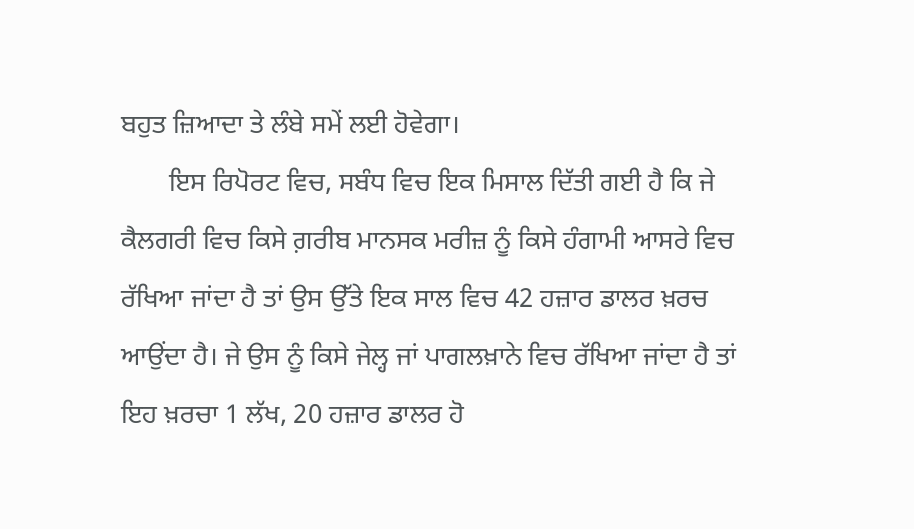ਬਹੁਤ ਜ਼ਿਆਦਾ ਤੇ ਲੰਬੇ ਸਮੇਂ ਲਈ ਹੋਵੇਗਾ।
       ਇਸ ਰਿਪੋਰਟ ਵਿਚ, ਸਬੰਧ ਵਿਚ ਇਕ ਮਿਸਾਲ ਦਿੱਤੀ ਗਈ ਹੈ ਕਿ ਜੇ ਕੈਲਗਰੀ ਵਿਚ ਕਿਸੇ ਗ਼ਰੀਬ ਮਾਨਸਕ ਮਰੀਜ਼ ਨੂੰ ਕਿਸੇ ਹੰਗਾਮੀ ਆਸਰੇ ਵਿਚ ਰੱਖਿਆ ਜਾਂਦਾ ਹੈ ਤਾਂ ਉਸ ਉੱਤੇ ਇਕ ਸਾਲ ਵਿਚ 42 ਹਜ਼ਾਰ ਡਾਲਰ ਖ਼ਰਚ ਆਉਂਦਾ ਹੈ। ਜੇ ਉਸ ਨੂੰ ਕਿਸੇ ਜੇਲ੍ਹ ਜਾਂ ਪਾਗਲਖ਼ਾਨੇ ਵਿਚ ਰੱਖਿਆ ਜਾਂਦਾ ਹੈ ਤਾਂ ਇਹ ਖ਼ਰਚਾ 1 ਲੱਖ, 20 ਹਜ਼ਾਰ ਡਾਲਰ ਹੋ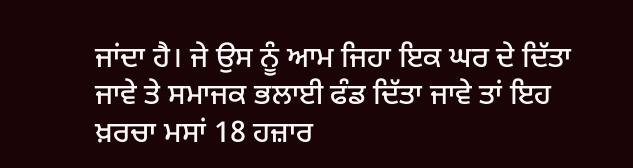ਜਾਂਦਾ ਹੈ। ਜੇ ਉਸ ਨੂੰ ਆਮ ਜਿਹਾ ਇਕ ਘਰ ਦੇ ਦਿੱਤਾ ਜਾਵੇ ਤੇ ਸਮਾਜਕ ਭਲਾਈ ਫੰਡ ਦਿੱਤਾ ਜਾਵੇ ਤਾਂ ਇਹ ਖ਼ਰਚਾ ਮਸਾਂ 18 ਹਜ਼ਾਰ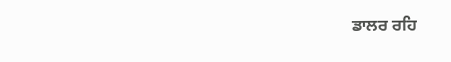ਡਾਲਰ ਰਹਿ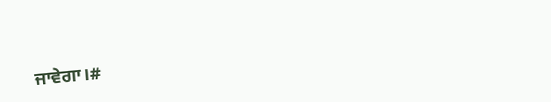ਜਾਵੇਗਾ।#